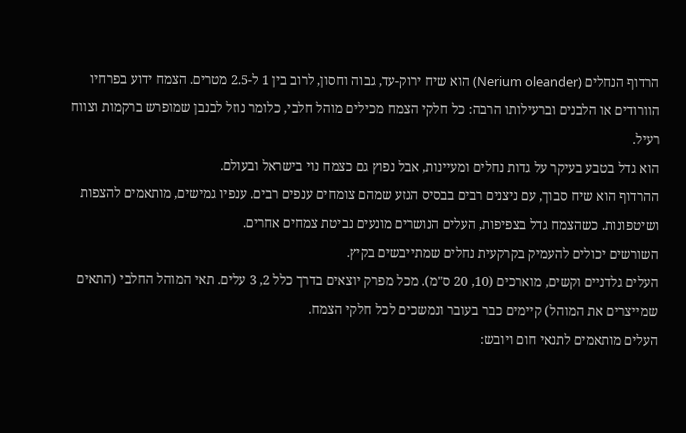הרדוף הנחלים (Nerium oleander) הוא שיח ירוק-עד, גבוה וחסון, לרוב בין 1 ל-2.5 מטרים. הצמח ידוע בפרחיו הוורודים או הלבנים וברעילותו הרבה: כל חלקי הצמח מכילים מוהל חלבי, כלומר נוזל לבנבן שמופרש ברקמות וצווח רעיל.
הוא גדל בטבע בעיקר על גדות נחלים ומעיינות, אבל נפוץ גם כצמח נוי בישראל ובעולם.
ההרדוף הוא שיח סבוך, עם ניצנים רבים בבסיס הגזע שמהם צומחים ענפים רבים. ענפיו גמישים, מותאמים להצפות ושיטפונות. כשהצמח גדל בצפיפות, העלים הנושרים מונעים נביטת צמחים אחרים.
השורשים יכולים להעמיק בקרקעית נחלים שמתייבשים בקיץ.
העלים גלדניים וקשים, מוארכים (10, 20 ס"מ). מכל מפרק יוצאים בדרך כלל 2, 3 עלים. תאי המוהל החלבי (התאים שמייצרים את המוהל) קיימים כבר בעובר ונמשכים לכל חלקי הצמח.
העלים מותאמים לתנאי חום ויובש: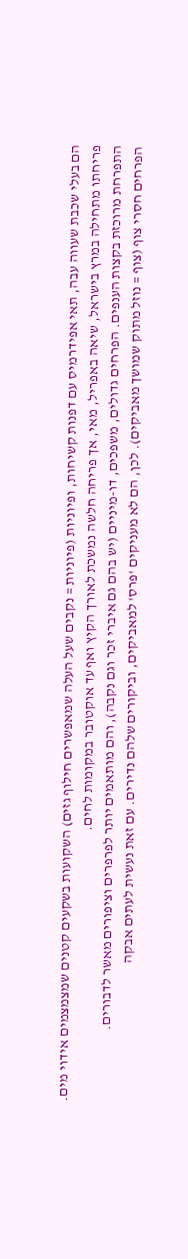הם בעלי שכבת שעווה עבה, תאי אפידרמיס עם דפנות קשיחות, ופיוניות (פיוניות = נקבים שעל העלה שמאפשרים חילוף גזים) השקועות בשקעים קטנים שמצמצמים אידוי מים.
פריחתו מתחילה במרץ בישראל, שיאה באפריל, מאי, אך פריחה חלשה נמשכת לאורך הקיץ ואף עד אוקטובר במקומות לחים.
התפרחת מרוכזת בקצות הענפים. הפרחים גדולים, משפכים, דו-מיניים (יש בהם גם איברי זכר וגם נקבה), והם מותאמים יותר לפרפרים וציפורים מאשר לדבורים.
הפרחים חסרי צוף (צוף = נוזל מתוק שמושך מאביקים). לכן, הם לא מעניקים 'פרס' למאביקים, וביקורים שלהם נדירים. עם זאת נעשית לעתים אבקה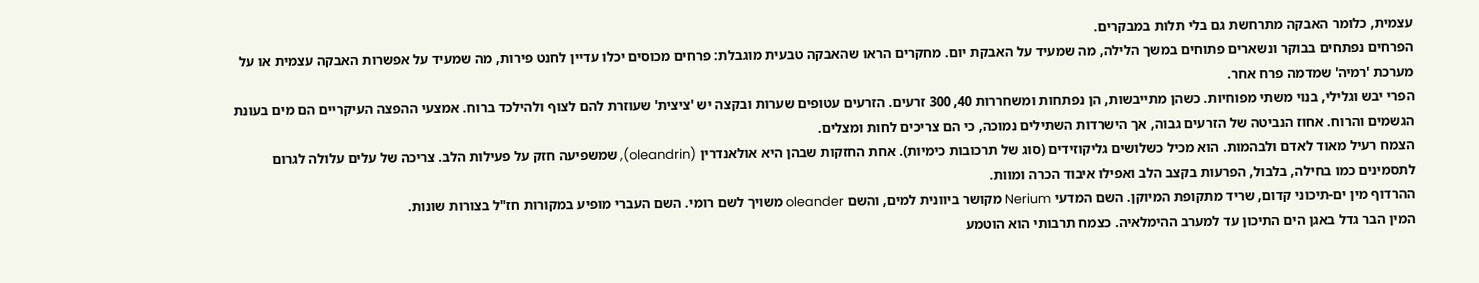עצמית, כלומר האבקה מתרחשת גם בלי תלות במבקרים.
הפרחים נפתחים בבוקר ונשארים פתוחים במשך הלילה, מה שמעיד על האבקת יום. מחקרים הראו שהאבקה טבעית מוגבלת: פרחים מכוסים יכלו עדיין לחנט פירות, מה שמעיד על אפשרות האבקה עצמית או על מערכת 'רמיה' שמדמה פרח אחר.
הפרי יבש וגלילי, בנוי משתי מפוחיות. כשהן מתייבשות, הן נפתחות ומשחררות 40, 300 זרעים. הזרעים עטופים שערות ובקצה יש 'ציצית' שעוזרת להם לצוף ולהילכד ברוח. אמצעי ההפצה העיקריים הם מים בעונת הגשמים והרוח. אחוז הנביטה של הזרעים גבוה, אך הישרדות השתילים נמוכה, כי הם צריכים לחות ומצלים.
הצמח רעיל מאוד לאדם ולבהמות. הוא מכיל כשלושים גליקוזידים (סוג של תרכובות כימיות). אחת החזקות שבהן היא אולאנדרין (oleandrin), שמשפיעה חזק על פעילות הלב. צריכה של עלים עלולה לגרום לתסמינים כמו בחילה, בלבול, הפרעות בקצב הלב ואפילו איבוד הכרה ומוות.
ההרדוף מין ים-תיכוני קדום, שריד מתקופת המיוקן. השם המדעי Nerium מקושר ביוונית למים, והשם oleander משויך לשם רומי. השם העברי מופיע במקורות חז"ל בצורות שונות.
המין הבר גדל באגן הים התיכון עד למערב ההימלאיה. כצמח תרבותי הוא הוטמע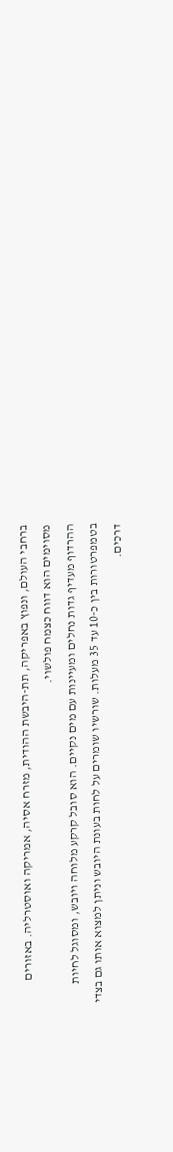ברחבי העולם, ונפוץ באפריקה, תת-היבשת ההודית, מזרח אסיה, אמריקה ואוסטרליה. באזורים מסוימים הוא דווח כצמח פולשוי.
ההרדוף מעדיף גדות נחלים ומעיינות עם מים נקיים. הוא סובל קרקע מלוחה ויובש, ומסוגל לחיות בטמפרטורות בין כ-10 עד 35 מעלות. שורשיו שומרים על לחות בעונת היובש וניתן למצוא אותו גם בצדי דרכים.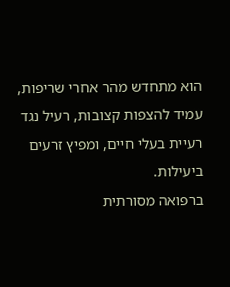הוא מתחדש מהר אחרי שריפות, עמיד להצפות קצובות, רעיל נגד רעיית בעלי חיים, ומפיץ זרעים ביעילות.
ברפואה מסורתית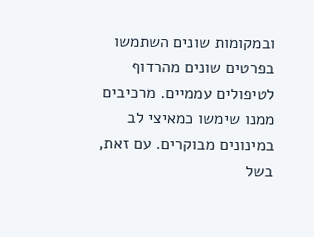ובמקומות שונים השתמשו בפרטים שונים מהרדוף לטיפולים עממיים. מרכיבים ממנו שימשו כמאיצי לב במינונים מבוקרים. עם זאת, בשל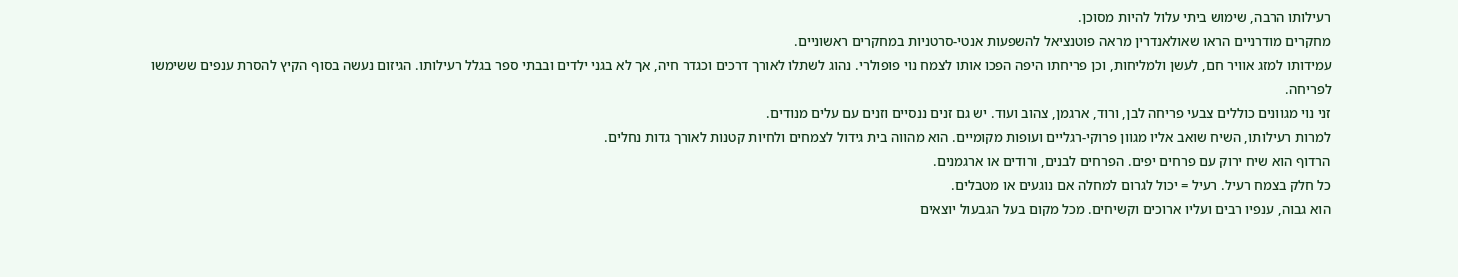רעילותו הרבה, שימוש ביתי עלול להיות מסוכן.
מחקרים מודרניים הראו שאולאנדרין מראה פוטנציאל להשפעות אנטי-סרטניות במחקרים ראשוניים.
עמידותו למזג אוויר חם, לעשן ולמליחות, וכן פריחתו היפה הפכו אותו לצמח נוי פופולרי. נהוג לשתלו לאורך דרכים וכגדר חיה, אך לא בגני ילדים ובבתי ספר בגלל רעילותו. הגיזום נעשה בסוף הקיץ להסרת ענפים ששימשו לפריחה.
זני נוי מגוונים כוללים צבעי פריחה לבן, ורוד, ארגמן, צהוב ועוד. יש גם זנים ננסיים וזנים עם עלים מנודים.
למרות רעילותו, השיח שואב אליו מגוון פרוקי-רגליים ועופות מקומיים. הוא מהווה בית גידול לצמחים ולחיות קטנות לאורך גדות נחלים.
הרדוף הוא שיח ירוק עם פרחים יפים. הפרחים לבנים, ורודים או ארגמנים.
כל חלק בצמח רעיל. רעיל = יכול לגרום למחלה אם נוגעים או מטבלים.
הוא גבוה, ענפיו רבים ועליו ארוכים וקשיחים. מכל מקום בעל הגבעול יוצאים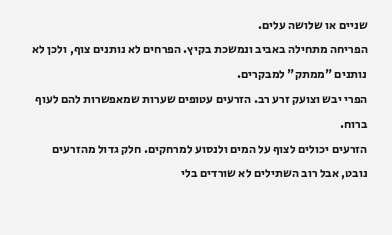שניים או שלושה עלים.
הפריחה מתחילה באביב ונמשכת בקיץ. הפרחים לא נותנים צוף, ולכן לא נותנים "ממתק" למבקרים.
הפרי יבש וצועק זרע רב. הזרעים עטופים שערות שמאפשרות להם לעוף ברוח.
הזרעים יכולים לצוף על המים ולנסוע למרחקים. חלק גדול מהזרעים נובט, אבל רוב השתילים לא שורדים בלי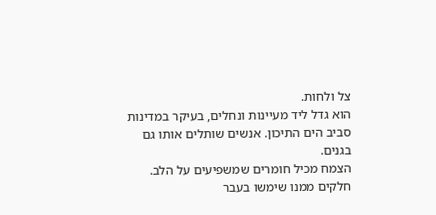צל ולחות.
הוא גדל ליד מעיינות ונחלים, בעיקר במדינות סביב הים התיכון. אנשים שותלים אותו גם בגנים.
הצמח מכיל חומרים שמשפיעים על הלב. חלקים ממנו שימשו בעבר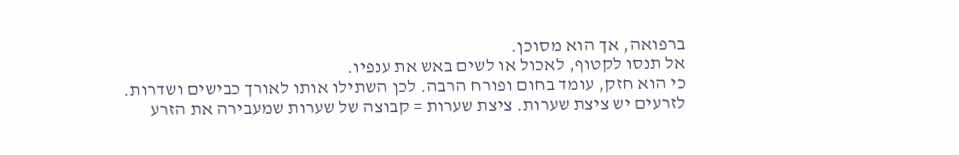ברפואה, אך הוא מסוכן.
אל תנסו לקטוף, לאכול או לשים באש את ענפיו.
כי הוא חזק, עומד בחום ופורח הרבה. לכן השתילו אותו לאורך כבישים ושדרות.
לזרעים יש ציצת שערות. ציצת שערות = קבוצה של שערות שמעבירה את הזרע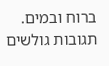ברוח ובמים.
תגובות גולשים